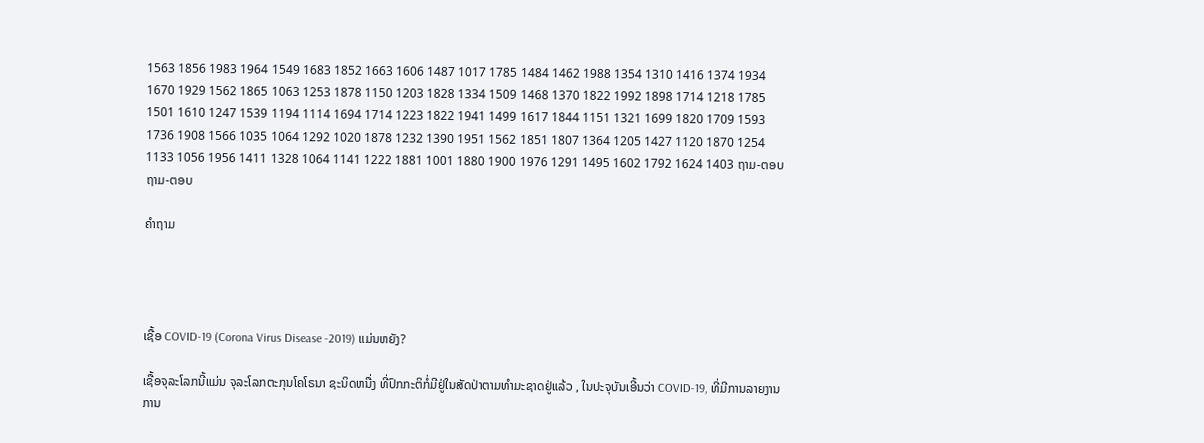1563 1856 1983 1964 1549 1683 1852 1663 1606 1487 1017 1785 1484 1462 1988 1354 1310 1416 1374 1934 1670 1929 1562 1865 1063 1253 1878 1150 1203 1828 1334 1509 1468 1370 1822 1992 1898 1714 1218 1785 1501 1610 1247 1539 1194 1114 1694 1714 1223 1822 1941 1499 1617 1844 1151 1321 1699 1820 1709 1593 1736 1908 1566 1035 1064 1292 1020 1878 1232 1390 1951 1562 1851 1807 1364 1205 1427 1120 1870 1254 1133 1056 1956 1411 1328 1064 1141 1222 1881 1001 1880 1900 1976 1291 1495 1602 1792 1624 1403 ຖາມ-ຕອບ
ຖາມ-ຕອບ

ຄໍາຖາມ




ເຊື້ອ COVID-19 (Corona Virus Disease -2019) ແມ່ນຫຍັງ?

ເຊື້ອຈຸລະໂລກນີ້ແມ່ນ ຈຸລະໂລກຕະກຸນໂຄໂຣນາ ຊະນິດຫນື່ງ ທີ່ປົກກະຕິກໍ່ມີຢູ່ໃນສັດປ່າຕາມທຳມະຊາດຢູ່ແລ້ວ , ໃນປະຈຸບັນເອີ້ນວ່າ COVID-19, ທີ່ມີການລາຍງານການ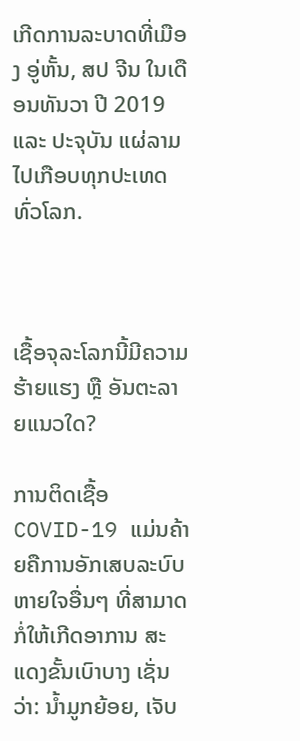ເກີດການລະບາດທີ່ເມືອງ ອູ່ຫັ້ນ, ສປ ຈີນ ໃນເດືອນທັນວາ ປີ 2019 ແລະ ປະຈຸບັນ ແຜ່ລາມໄປເກືອບທຸກປະເທດທົ່ວໂລກ.



ເຊື້ອຈຸລະໂລກນີ້ມີຄວາມຮ້າຍແຮງ ຫຼື ອັນຕະລາຍແນວໃດ?

ການຕິດເຊື້ອ COVID-19 ແມ່ນຄ້າຍຄືການອັກເສບລະບົບຫາຍໃຈອື່ນໆ ທີ່ສາມາດກໍ່ໃຫ້ເກີດອາການ ສະແດງຂັ້ນເບົາບາງ ເຊັ່ນວ່າ: ນ້ຳມູກຍ້ອຍ, ເຈັບ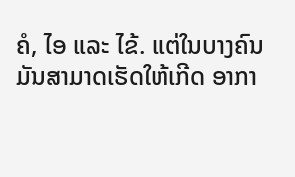ຄໍ, ໄອ ແລະ ໄຂ້. ແຕ່ໃນບາງຄົນມັນສາມາດເຮັດໃຫ້ເກີດ ອາກາ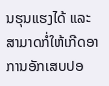ນຮຸນແຮງໄດ້ ແລະ ສາມາດກໍ່ໃຫ້ເກີດອາການອັກເສບປອ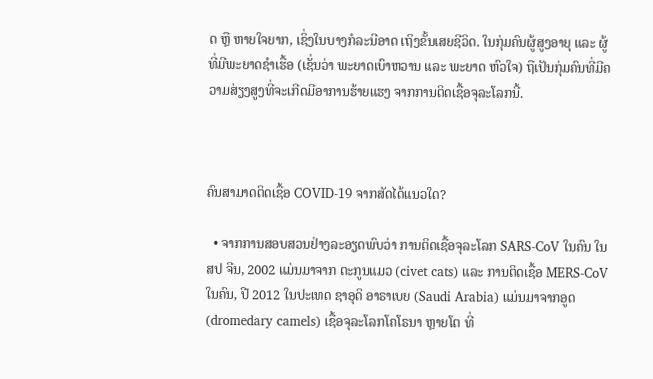ດ ຫຼື ຫາຍໃຈຍາກ, ເຊິ່ງໃນບາງກໍລະນີອາດ ເຖິງຂັ້ນເສຍຊີວິດ. ໃນກຸ່ມຄົນຜູ້ສູງອາຍຸ ແລະ ຜູ້ທີ່ມີພະຍາດຊຳເຮື້ອ (ເຊັ່ນວ່າ ພະຍາດເບົາຫວານ ແລະ ພະຍາດ ຫົວໃຈ) ຖືເປັນກຸ່ມຄົນທີ່ມີຄວາມສ່ຽງສູງທີ່ຈະເກີດມີອາການຮ້າຍແຮງ ຈາກການຕິດເຊື້ອຈຸລະໂລກນີ້.



ຄົນສາມາດຕິດເຊື້ອ COVID-19 ຈາກສັດໄດ້ແນວໃດ?

  • ຈາກການສອບສວນຢ່າງລະອຽດພົບວ່າ ການຕິດເຊື້ອຈຸລະໂລກ SARS-CoV ໃນຄົນ ໃນ ສປ ຈີນ, 2002 ແມ່ນມາຈາກ ຕະກູນແມວ (civet cats) ແລະ ການຕິດເຊື້ອ MERS-CoV ໃນຄົນ, ປີ 2012 ໃນປະເທດ ຊາອຸດິ ອາຣາເບຍ (Saudi Arabia) ແມ່ນມາຈາກອູດ (dromedary camels) ເຊື້ອຈຸລະໂລກໂຄໂຣນາ ຫຼາຍໂຕ ທີ່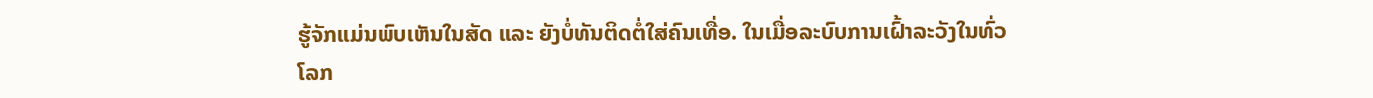ຮູ້ຈັກແມ່ນພົບເຫັນໃນສັດ ແລະ ຍັງບໍ່ທັນຕິດຕໍ່ໃສ່ຄົນເທື່ອ. ໃນເມື່ອລະບົບການເຝົ້າລະວັງໃນທົ່ວໂລກ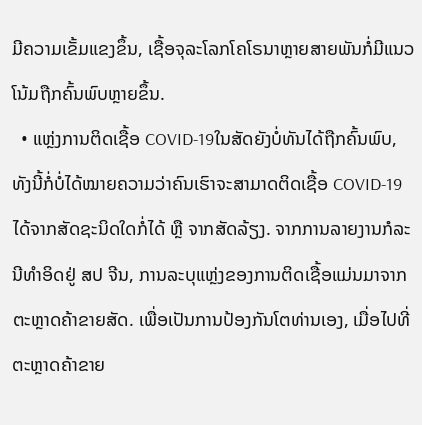ມີຄວາມເຂັ້ມແຂງຂຶ້ນ, ເຊື້ອຈຸລະໂລກໂຄໂຣນາຫຼາຍສາຍພັນກໍ່ມີແນວໂນ້ມຖືກຄົ້ນພົບຫຼາຍຂຶ້ນ.
  • ແຫຼ່ງການຕິດເຊື້ອ COVID-19ໃນສັດຍັງບໍ່ທັນໄດ້ຖືກຄົ້ນພົບ, ທັງນີ້ກໍ່ບໍ່ໄດ້ໝາຍຄວາມວ່າຄົນເຮົາຈະສາມາດຕິດເຊື້ອ COVID-19ໄດ້ຈາກສັດຊະນິດໃດກໍ່ໄດ້ ຫຼື ຈາກສັດລ້ຽງ. ຈາກການລາຍງານກໍລະນີທຳອິດຢູ່ ສປ ຈີນ, ການລະບຸແຫຼ່ງຂອງການຕິດເຊື້ອແມ່ນມາຈາກຕະຫຼາດຄ້າຂາຍສັດ. ເພື່ອເປັນການປ້ອງກັນໂຕທ່ານເອງ, ເມື່ອໄປທີ່ຕະຫຼາດຄ້າຂາຍ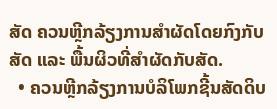ສັດ ຄວນຫຼີກລ້ຽງການສຳຜັດໂດຍກົງກັບສັດ ແລະ ພື້ນຜິວທີ່ສຳຜັດກັບສັດ.
  • ຄວນຫຼີກລ້ຽງການບໍລິໂພກຊີ້ນສັດດິບ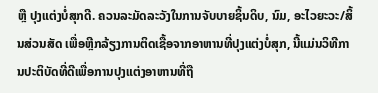ຫຼື ປຸງແຕ່ງບໍ່ສຸກດີ. ຄວນລະມັດລະວັງໃນການຈັບບາຍຊິ້ນດິບ, ນົມ, ອະໄວຍະວະ/ສິ້ນສ່ວນສັດ ເພື່ອຫຼີກລ້ຽງການຕິດເຊື້ອຈາກອາຫານທີ່ປຸງແຕ່ງບໍ່ສຸກ, ນີ້ແມ່ນວິທີການປະຕິບັດທີ່ດີເພື່ອການປຸງແຕ່ງອາຫານທີ່ຖື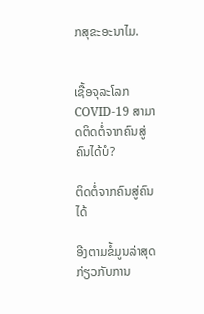ກສຸຂະອະນາໄມ.


ເຊື້ອຈຸລະໂລກ COVID-19 ສາມາດຕິດຕໍ່ຈາກຄົນສູ່ຄົນໄດ້ບໍ?

ຕິດຕໍ່ຈາກຄົນສູ່ຄົນໄດ້

ອີງຕາມຂໍ້ມູນລ່າສຸດກ່ຽວກັບການ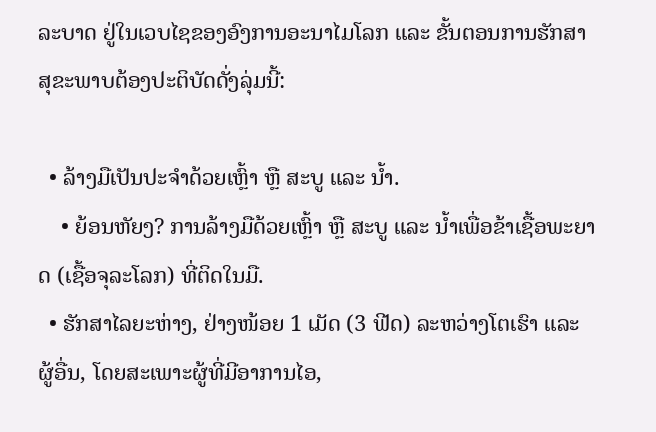ລະບາດ ຢູ່ໃນເວບໄຊຂອງອົງການອະນາໄມໂລກ ແລະ ຂັ້ນຕອນການຮັກສາສຸຂະພາບຕ້ອງປະຕິບັດດັ່ງລຸ່ມນີ້:

  • ລ້າງມືເປັນປະຈຳດ້ວຍເຫຼົ້າ ຫຼື ສະບູ ແລະ ນ້ຳ.
    • ຍ້ອນຫັຍງ? ການລ້າງມືດ້ວຍເຫຼົ້າ ຫຼື ສະບູ ແລະ ນ້ຳເພື່ອຂ້າເຊື້ອພະຍາດ (ເຊື້ອຈຸລະໂລກ) ທີ່ຕິດໃນມື.
  • ຮັກສາໄລຍະຫ່າງ, ຢ່າງໜ້ອຍ 1 ເມັດ (3 ຟີດ) ລະຫວ່າງໂຕເຮົາ ແລະ ຜູ້ອື່ນ, ໂດຍສະເພາະຜູ້ທີ່ມີອາການໄອ,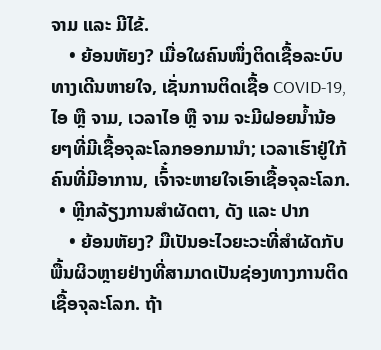ຈາມ ແລະ ມີໄຂ້.
    • ຍ້ອນຫັຍງ? ເມື່ອໃຜຄົນໜຶ່ງຕິດເຊື້ອລະບົບທາງເດີນຫາຍໃຈ, ເຊັ່ນການຕິດເຊື້ອ COVID-19, ໄອ ຫຼື ຈາມ, ເວລາໄອ ຫຼື ຈາມ ຈະມີຝອຍນ້ຳນ້ອຍໆທີ່ມີເຊື້ອຈຸລະໂລກອອກມານຳ; ເວລາເຮົາຢູ່ໃກ້ຄົນທີ່ມີອາການ, ເຈົ້໋າຈະຫາຍໃຈເອົາເຊື້ອຈຸລະໂລກ.
  • ຫຼີກລ້ຽງການສຳຜັດຕາ, ດັງ ແລະ ປາກ
    • ຍ້ອນຫັຍງ? ມືເປັນອະໄວຍະວະທີ່ສຳຜັດກັບພື້ນຜິວຫຼາຍຢ່າງທີ່ສາມາດເປັນຊ່ອງທາງການຕິດເຊື້ອຈຸລະໂລກ. ຖ້າ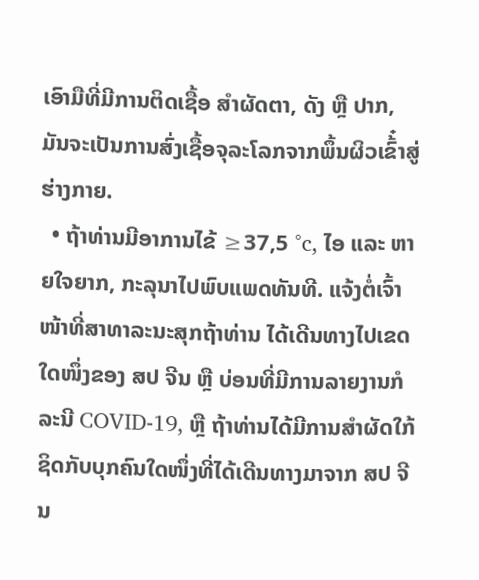ເອົາມືທີ່ມີການຕິດເຊື້ອ ສຳຜັດຕາ, ດັງ ຫຼື ປາກ, ມັນຈະເປັນການສົ່ງເຊື້ອຈຸລະໂລກຈາກພຶ້ນຜິວເຂົ້໋າສູ່ຮ່າງກາຍ.
  • ຖ້າທ່ານມີອາການໄຂ້ ≥37,5 °c, ໄອ ແລະ ຫາຍໃຈຍາກ, ກະລຸນາໄປພົບແພດທັນທີ. ແຈ້ງຕໍ່ເຈົ້າໜ້າທີ່ສາທາລະນະສຸກຖ້າທ່ານ ໄດ້ເດີນທາງໄປເຂດໃດໜຶ່ງຂອງ ສປ ຈີນ ຫຼື ບ່ອນທີ່ມີການລາຍງານກໍລະນີ COVID-19, ຫຼື ຖ້າທ່ານໄດ້ມີການສຳຜັດໃກ້ຊິດກັບບຸກຄົນໃດໜຶ່ງທີ່ໄດ້ເດີນທາງມາຈາກ ສປ ຈີນ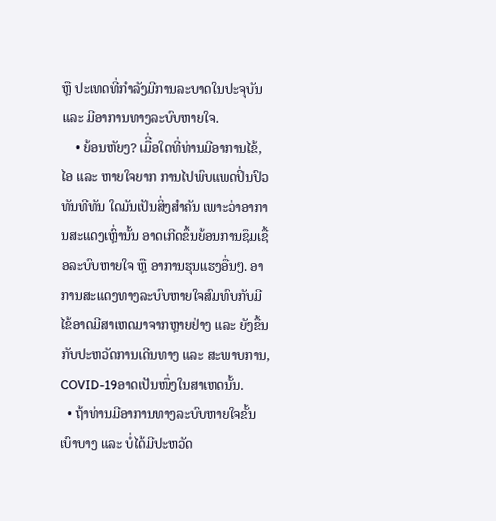ຫຼື ປະເທດທີ່ກໍາລັງມີການລະບາດໃນປະຈຸບັນ ແລະ ມີອາການທາງລະບົບຫາຍໃຈ.
    • ຍ້ອນຫັຍງ? ເມືີ່ອໃດທີ່ທ່ານມີອາການໄຂ້, ໄອ ແລະ ຫາຍໃຈຍາກ ການໄປພົບແພດປິ່ນປົວທັນທີທັນ ໃດມັນເປັນສິ່ງສຳຄັນ ເພາະວ່າອາການສະແດງເຫຼົ່ານັ້ນ ອາດເກີດຂຶ້ນຍ້ອນການຊຶມເຊື້ອລະບົບຫາຍໃຈ ຫຼື ອາການຮຸນແຮງອື່ນໆ. ອາການສະແດງທາງລະບົບຫາຍໃຈສົມທົບກັບມີໄຂ້ອາດມີສາເຫດມາຈາກຫຼາຍຢ່າງ ແລະ ຍັງຂື້ນກັບປະຫວັດການເດີນທາງ ແລະ ສະພາບການ, COVID-19ອາດເປັນໜຶ່ງໃນສາເຫດນັ້ນ.
  • ຖ້າທ່ານມີອາການທາງລະບົບຫາຍໃຈຂັ້ນເບົາບາງ ແລະ ບໍ່ໄດ້ມີປະຫວັດ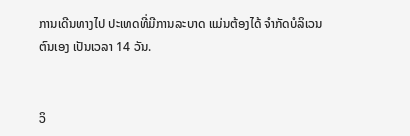ການເດີນທາງໄປ ປະເທດທີ່ມີການລະບາດ ແມ່ນຕ້ອງໄດ້ ຈຳກັດບໍລິເວນ ຕົນເອງ ເປັນເວລາ 14 ວັນ.


ວິ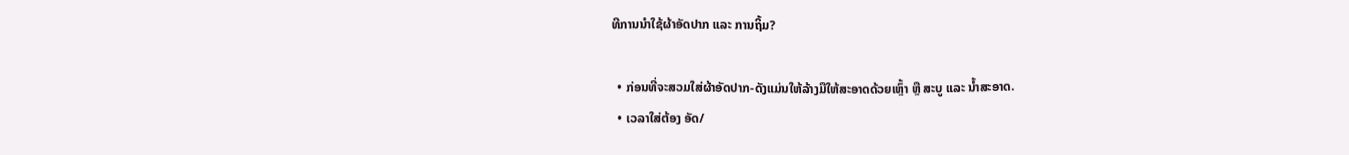ທີການນຳໃຊ້ຜ້າອັດປາກ ແລະ ການຖິ້ມ?

  • ກ່ອນທີ່ຈະສວມໃສ່ຜ້າອັດປາກ-ດັງແມ່ນໃຫ້ລ້າງມືໃຫ້ສະອາດດ້ວຍເຫຼົ້າ ຫຼື ສະບູ ແລະ ນ້ຳສະອາດ.
  • ເວລາໃສ່ຕ້ອງ ອັດ/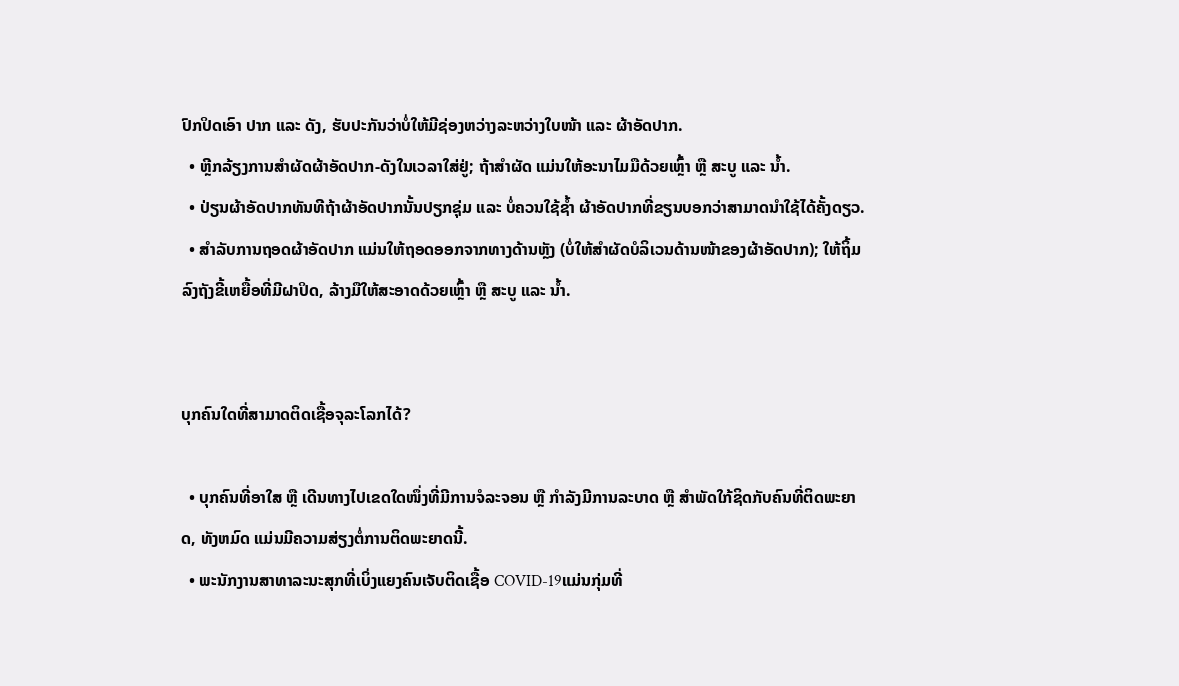ປົກປິດເອົາ ປາກ ແລະ ດັງ, ຮັບປະກັນວ່າບໍ່ໃຫ້ມີຊ່ອງຫວ່າງລະຫວ່າງໃບໜ້າ ແລະ ຜ້າອັດປາກ.
  • ຫຼີກລ້ຽງການສໍາຜັດຜ້າອັດປາກ-ດັງໃນເວລາໃສ່ຢູ່; ຖ້າສຳຜັດ ແມ່ນໃຫ້ອະນາໄມມືດ້ວຍເຫຼົ້າ ຫຼື ສະບູ ແລະ ນ້ຳ.
  • ປ່ຽນຜ້າອັດປາກທັນທີຖ້າຜ້າອັດປາກນັ້ນປຽກຊຸ່ມ ແລະ ບໍ່ຄວນໃຊ້ຊ້ຳ ຜ້າອັດປາກທີ່ຂຽນບອກວ່າສາມາດນຳໃຊ້ໄດ້ຄັ້ງດຽວ.
  • ສຳລັບການຖອດຜ້າອັດປາກ ແມ່ນໃຫ້ຖອດອອກຈາກທາງດ້ານຫຼັງ (ບໍ່ໃຫ້ສຳຜັດບໍລິເວນດ້ານໜ້າຂອງຜ້າອັດປາກ); ໃຫ້ຖິ້ມລົງຖັງຂີ້ເຫຍື້ອທີ່ມີຝາປິດ, ລ້າງມືໃຫ້ສະອາດດ້ວຍເຫຼົ້າ ຫຼື ສະບູ ແລະ ນ້ຳ.


ບຸກຄົນໃດທີ່ສາມາດຕິດເຊື້ອຈຸລະໂລກໄດ້?

  • ບຸກຄົນທີ່ອາໃສ ຫຼື ເດີນທາງໄປເຂດໃດໜຶ່ງທີ່ມີການຈໍລະຈອນ ຫຼື ກຳລັງມີການລະບາດ ຫຼື ສຳພັດໃກ້ຊິດກັບຄົນທີ່ຕິດພະຍາດ, ທັງຫມົດ ແມ່ນມີຄວາມສ່ຽງຕໍ່ການຕິດພະຍາດນີ້.
  • ພະນັກງານສາທາລະນະສຸກທີ່ເບິ່ງແຍງຄົນເຈັບຕິດເຊື້ອ COVID-19ແມ່ນກຸ່ມທີ່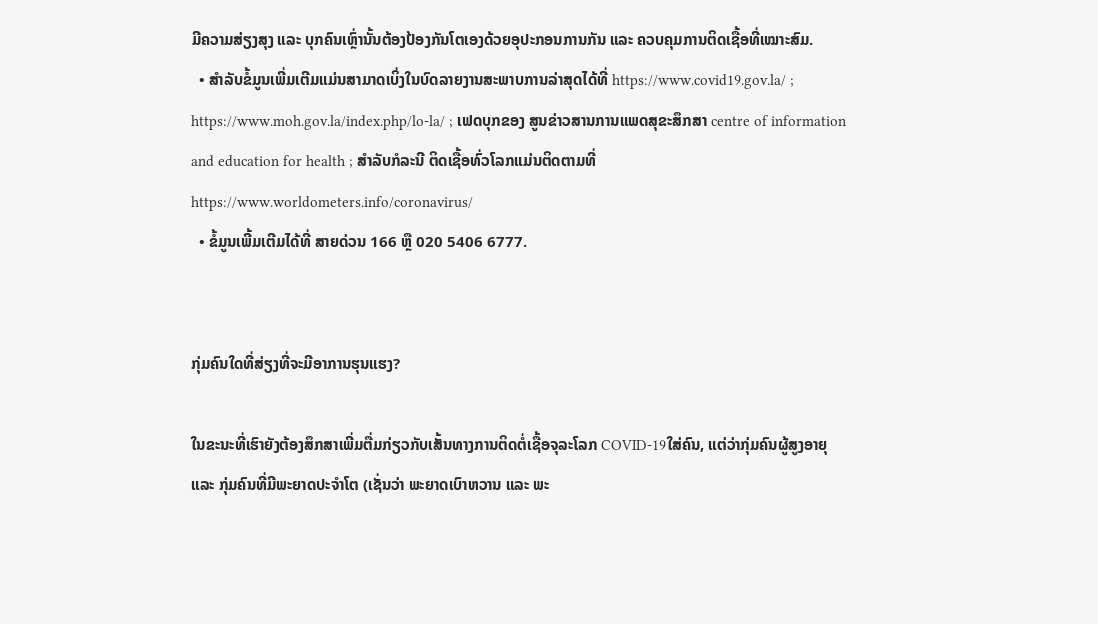ມີຄວາມສ່ຽງສຸງ ແລະ ບຸກຄົນເຫຼົ່ານັ້ນຕ້ອງປ້ອງກັນໂຕເອງດ້ວຍອຸປະກອນການກັນ ແລະ ຄວບຄຸມການຕິດເຊື້ອທີ່ເໝາະສົມ.
  • ສຳລັບຂໍ້ມູນເພີ່ມເຕີມແມ່ນສາມາດເບິ່ງໃນບົດລາຍງານສະພາບການລ່າສຸດໄດ້ທີ່ https://www.covid19.gov.la/ ; https://www.moh.gov.la/index.php/lo-la/ ; ເຟດບຸກຂອງ ສູນຂ່າວສານການແພດສຸຂະສຶກສາ centre of information and education for health ; ສຳລັບກໍລະນີ ຕິດເຊື້ອທົ່ວໂລກແມ່ນຕິດຕາມທີ່ https://www.worldometers.info/coronavirus/
  • ຂໍ້ມູນເພີ້ມເຕີມໄດ້ທີ່ ສາຍດ່ວນ 166 ຫຼື 020 5406 6777.


ກຸ່ມຄົນໃດທີ່ສ່ຽງທີ່ຈະມີອາການຮຸນແຮງ?

ໃນຂະນະທີ່ເຮົາຍັງຕ້ອງສຶກສາເພີ່ມຕື່ມກ່ຽວກັບເສັ້ນທາງການຕິດຕໍ່ເຊື້ອຈຸລະໂລກ COVID-19ໃສ່ຄົນ, ແຕ່ວ່າກຸ່ມຄົນຜູ້ສູງອາຍຸ ແລະ ກຸ່ມຄົນທີ່ມີພະຍາດປະຈຳໂຕ (ເຊັ່ນວ່າ ພະຍາດເບົາຫວານ ແລະ ພະ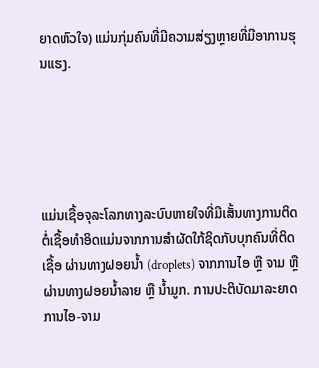ຍາດຫົວໃຈ) ແມ່ນກຸ່ມຄົນທີ່ມີຄວາມສ່ຽງຫຼາຍທີ່ມີອາການຮຸນແຮງ.





ແມ່ນເຊື້ອຈຸລະໂລກທາງລະບົບຫາຍໃຈທີ່ມີເສັ້ນທາງການຕິດຕໍ່ເຊື້ອທໍາອິດແມ່ນຈາກການສໍາຜັດໃກ້ຊິດກັບບຸກຄົນທີ່ຕິດເຊື້ອ ຜ່ານທາງຝອຍນ້ຳ (droplets) ຈາກການໄອ ຫຼື ຈາມ ຫຼື ຜ່ານທາງຝອຍນ້ຳລາຍ ຫຼື ນ້ຳມູກ. ການປະຕິບັດມາລະຍາດການໄອ-ຈາມ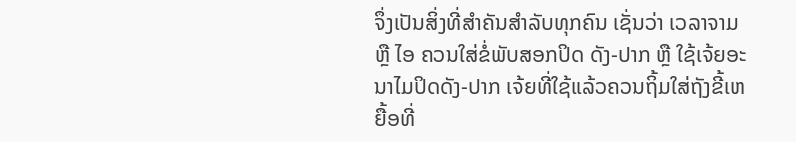ຈຶ່ງເປັນສິ່ງທີ່ສຳຄັນສຳລັບທຸກຄົນ ເຊັ່ນວ່າ ເວລາຈາມ ຫຼື ໄອ ຄວນໃສ່ຂໍ່ພັບສອກປິດ ດັງ-ປາກ ຫຼື ໃຊ້ເຈ້ຍອະນາໄມປິດດັງ-ປາກ ເຈ້ຍທີ່ໃຊ້ແລ້ວຄວນຖິ້ມໃສ່ຖັງຂີ້ເຫຍື້ອທີ່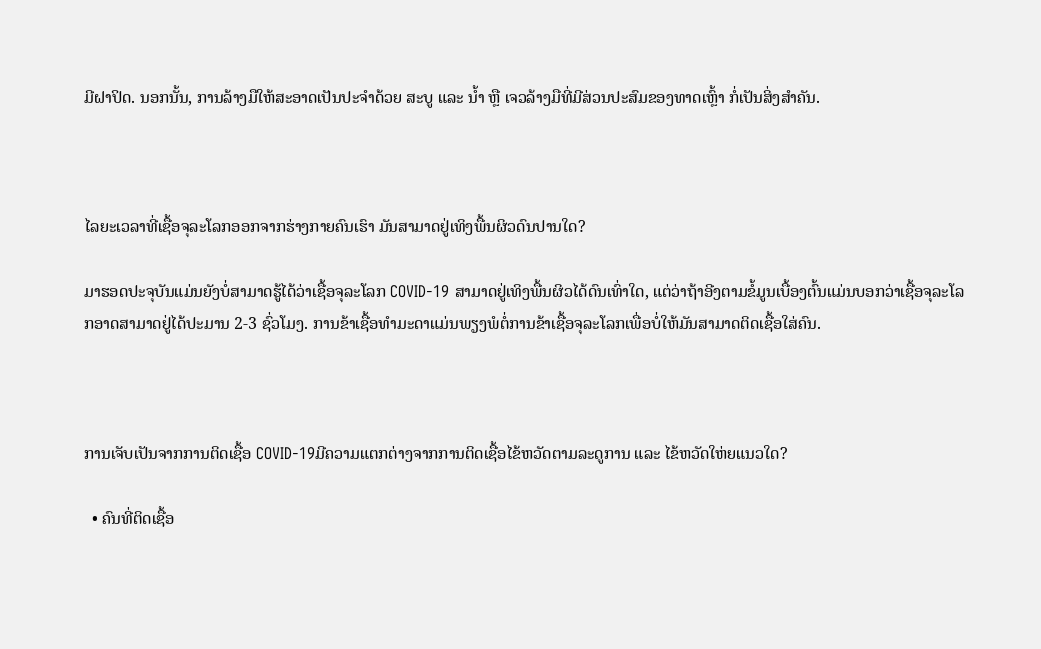ມີຝາປິດ. ນອກນັ້ນ, ການລ້າງມືໃຫ້ສະອາດເປັນປະຈໍາດ້ວຍ ສະບູ ແລະ ນ້ຳ ຫຼື ເຈວລ້າງມືທີ່ມີສ່ວນປະສົມຂອງທາດເຫຼົ້າ ກໍ່ເປັນສິ່ງສຳຄັນ.



ໄລຍະເວລາທີ່ເຊື້ອຈຸລະໂລກອອກຈາກຮ່າງກາຍຄົນເຮົາ ມັນສາມາດຢູ່ເທິງພື້ນຜິວດົນປານໃດ?

ມາຮອດປະຈຸບັນແມ່ນຍັງບໍ່ສາມາດຮູ້ໄດ້ວ່າເຊື້ອຈຸລະໂລກ COVID-19 ສາມາດຢູ່ເທິງພື້ນຜິວໄດ້ດົນເທົ່າໃດ, ແຕ່ວ່າຖ້າອີງຕາມຂໍ້ມູນເບື້ອງຕົ້ນແມ່ນບອກວ່າເຊື້ອຈຸລະໂລກອາດສາມາດຢູ່ໄດ້ປະມານ 2-3 ຊົ່ວໂມງ. ການຂ້າເຊື້ອທຳມະດາແມ່ນພຽງພໍຕໍ່ການຂ້າເຊື້ອຈຸລະໂລກເພື່ອບໍ່ໃຫ້ມັນສາມາດຕິດເຊື້ອໃສ່ຄົນ.



ການເຈັບເປັນຈາກການຕິດເຊື້ອ COVID-19ມີຄວາມແຕກຕ່າງຈາກການຕິດເຊື້ອໄຂ້ຫວັດຕາມລະດູການ ແລະ ໄຂ້ຫວັດໃຫ່ຍແນວໃດ?

  • ຄົນທີ່ຕິດເຊື້ອ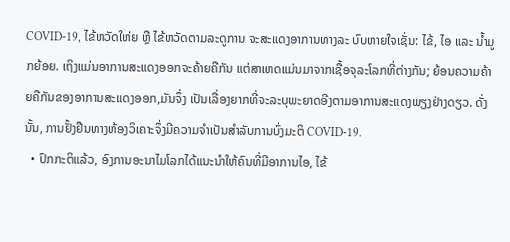COVID-19, ໄຂ້ຫວັດໃຫ່ຍ ຫຼື ໄຂ້ຫວັດຕາມລະດູການ ຈະສະແດງອາການທາງລະ ບົບຫາຍໃຈເຊັ່ນ: ໄຂ້, ໄອ ແລະ ນ້ຳມູກຍ້ອຍ. ເຖິງແມ່ນອາການສະແດງອອກຈະຄ້າຍຄືກັນ ແຕ່ສາເຫດແມ່ນມາຈາກເຊື້ອຈຸລະໂລກທີ່ຕ່າງກັນ; ຍ້ອນຄວາມຄ້າຍຄືກັນຂອງອາການສະແດງອອກ,ມັນຈຶ່ງ ເປັນເລື່ອງຍາກທີ່ຈະລະບຸພະຍາດອີງຕາມອາການສະແດງພຽງຢ່າງດຽວ. ດັ່ງນັ້ນ, ການຢັ້ງຢືນທາງຫ້ອງວິເຄາະຈຶ່ງມີຄວາມຈຳເປັນສຳລັບການບົ່ງມະຕິ COVID-19.
  • ປົກກະຕິແລ້ວ, ອົງການອະນາໄມໂລກໄດ້ແນະນຳໃຫ້ຄົນທີ່ມີອາການໄອ, ໄຂ້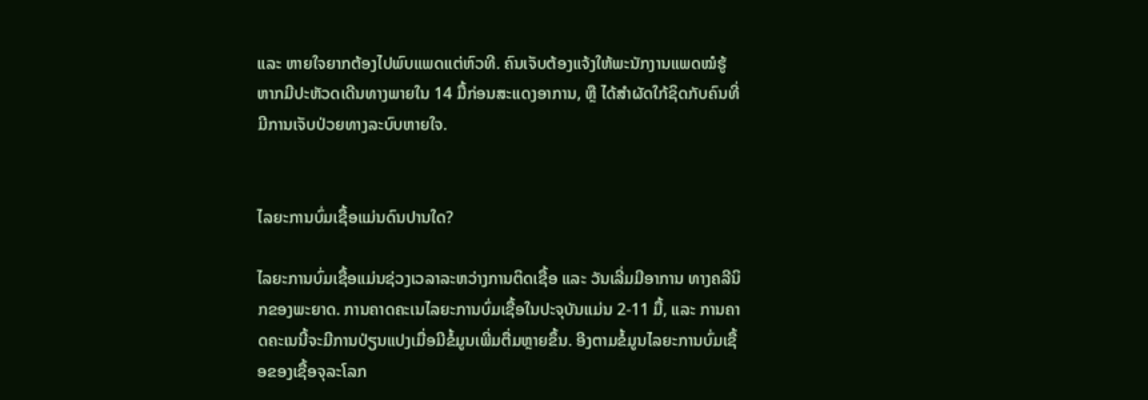ແລະ ຫາຍໃຈຍາກຕ້ອງໄປພົບແພດແຕ່ຫົວທີ. ຄົນເຈັບຕ້ອງແຈ້ງໃຫ້ພະນັກງານແພດໝໍຮູ້ ຫາກມີປະຫັວດເດີນທາງພາຍໃນ 14 ມື້ກ່ອນສະແດງອາການ, ຫຼື ໄດ້ສຳຜັດໃກ້ຊິດກັບຄົນທີ່ມີການເຈັບປ່ວຍທາງລະບົບຫາຍໃຈ.


ໄລຍະການບົ່ມເຊື້ອແມ່ນດົນປານໃດ?

ໄລຍະການບົ່ມເຊື້ອແມ່ນຊ່ວງເວລາລະຫວ່າງການຕິດເຊື້ອ ແລະ ວັນເລີ່ມມີອາການ ທາງຄລີນິກຂອງພະຍາດ. ການຄາດຄະເນໄລຍະການບົ່ມເຊື້ອໃນປະຈຸບັນແມ່ນ 2-11 ມື້, ແລະ ການຄາດຄະເນນີ້ຈະມີການປ່ຽນແປງເມື່ອມີຂໍ້ມູນເພີ່ມຕື່ມຫຼາຍຂຶ້ນ. ອີງຕາມຂໍ້ມູນໄລຍະການບົ່ມເຊື້ອຂອງເຊື້ອຈຸລະໂລກ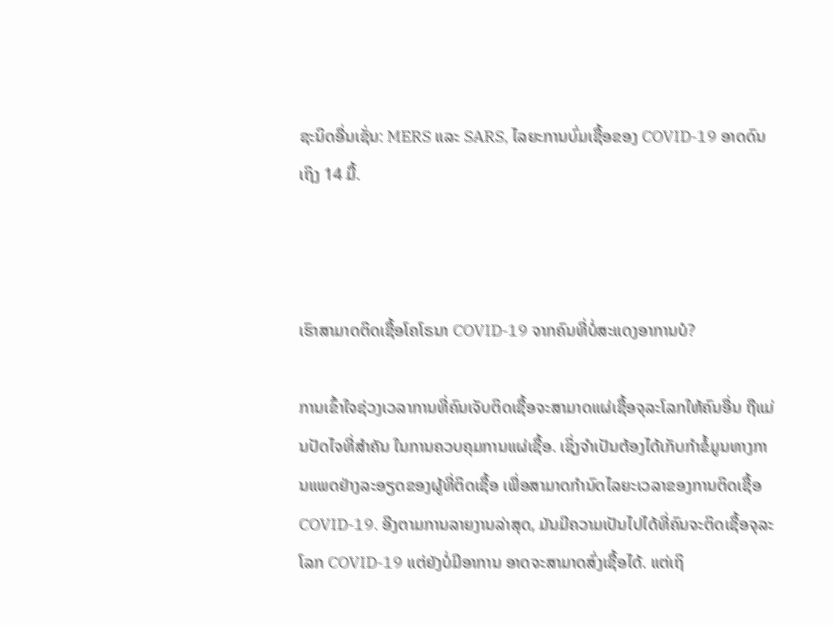ຊະນິດອື່ນເຊັ່ນ: MERS ແລະ SARS, ໄລຍະການບົ່ມເຊື້ອຂອງ COVID-19 ອາດດົນເຖິງ 14 ມື້.



ເຮົາສາມາດຕິດເຊື້ອໂຄໂຣນາ COVID-19 ຈາກຄົນທີ່ບໍ່ສະແດງອາການບໍ?

ການເຂົ້າໃຈຊ່ວງເວລາການທີ່ຄົນເຈັບຕິດເຊື້ອຈະສາມາດແຜ່ເຊື້ອຈຸລະໂລກໃຫ້ຄົນອື່ນ ຖືແມ່ນປັດໄຈທີ່ສຳຄັນ ໃນການຄວບຄຸມການແຜ່ເຊື້ອ. ເຊິ່ງຈຳເປັນຕ້ອງໄດ້ເກັບກຳຂໍ້ມູນທາງການແພດຢ່າງລະອຽດຂອງຜູ້ທີ່ຕິດເຊື້ອ ເພື່ອສາມາດກຳນົດໄລຍະເວລາຂອງການຕິດເຊື້ອ COVID-19. ອີງຕາມການລາຍງານລ່າສຸດ, ມັນມີຄວາມເປັນໄປໄດ້ທີ່ຄົນຈະຕິດເຊື້ອຈຸລະໂລກ COVID-19 ແຕ່ຍັງບໍ່ມີອາການ ອາດຈະສາມາດສົ່ງເຊື້ອໄດ້. ແຕ່ເຖິ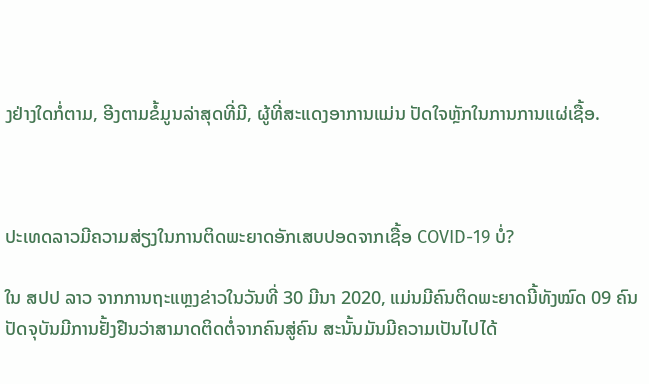ງຢ່າງໃດກໍ່ຕາມ, ອີງຕາມຂໍ້ມູນລ່າສຸດທີ່ມີ, ຜູ້ທີ່ສະແດງອາການແມ່ນ ປັດໃຈຫຼັກໃນການການແຜ່ເຊື້ອ.



ປະເທດລາວມີຄວາມສ່ຽງໃນການຕິດພະຍາດອັກເສບປອດຈາກເຊື້ອ COVID-19 ບໍ່?

ໃນ ສປປ ລາວ ຈາກການຖະແຫຼງຂ່າວໃນວັນທີ່ 30 ມີນາ 2020, ແມ່ນມີຄົນຕິດພະຍາດນີ້ທັງໝົດ 09 ຄົນ ປັດຈຸບັນມີການຢັ້ງຢືນວ່າສາມາດຕິດຕໍ່ຈາກຄົນສູ່ຄົນ ສະນັ້ນມັນມີຄວາມເປັນໄປໄດ້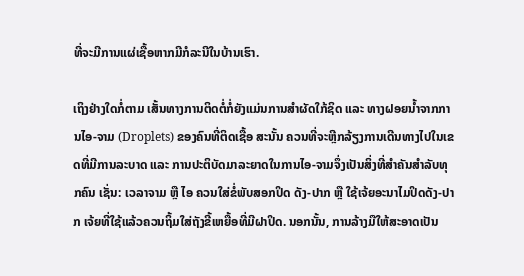ທີ່ຈະມີການແຜ່ເຊື້ອຫາກມີກໍລະນີໃນບ້ານເຮົາ.

ເຖິງຢ່າງໃດກໍ່ຕາມ ເສັ້ນທາງການຕິດຕໍ່ກໍ່ຍັງແມ່ນການສໍາຜັດໃກ້ຊິດ ແລະ ທາງຝອຍນ້ຳຈາກການໄອ-ຈາມ (Droplets) ຂອງຄົນທີ່ຕິດເຊື້ອ ສະນັ້ນ ຄວນທີ່ຈະຫຼີກລ້ຽງການເດີນທາງໄປໃນເຂດທີ່ມີການລະບາດ ແລະ ການປະຕິບັດມາລະຍາດໃນການໄອ-ຈາມຈຶ່ງເປັນສິ່ງທີ່ສຳຄັນສຳລັບທຸກຄົນ ເຊັ່ນ: ເວລາຈາມ ຫຼື ໄອ ຄວນໃສ່ຂໍ່ພັບສອກປິດ ດັງ-ປາກ ຫຼື ໃຊ້ເຈ້ຍອະນາໄມປິດດັງ-ປາກ ເຈ້ຍທີ່ໃຊ້ແລ້ວຄວນຖິ້ມໃສ່ຖັງຂີ້ເຫຍື້ອທີ່ມີຝາປິດ. ນອກນັ້ນ, ການລ້າງມືໃຫ້ສະອາດເປັນ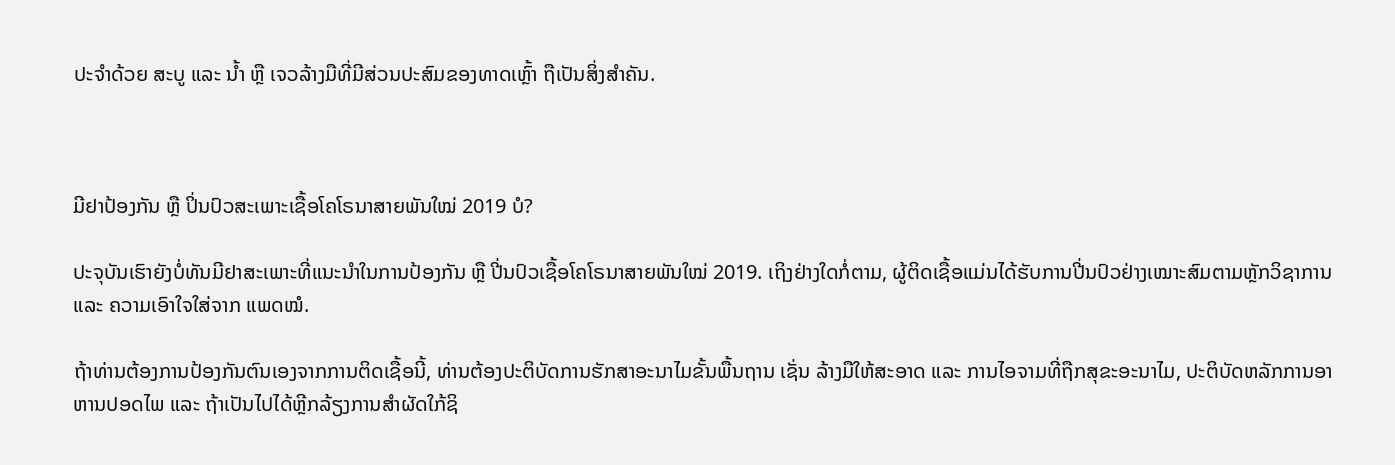ປະຈໍາດ້ວຍ ສະບູ ແລະ ນ້ຳ ຫຼື ເຈວລ້າງມືທີ່ມີສ່ວນປະສົມຂອງທາດເຫຼົ້າ ຖືເປັນສິ່ງສຳຄັນ.



ມີຢາປ້ອງກັນ ຫຼື ປິ່ນປົວສະເພາະເຊື້ອໂຄໂຣນາສາຍພັນໃໝ່ 2019 ບໍ?

ປະຈຸບັນເຮົາຍັງບໍ່ທັນມີຢາສະເພາະທີ່ແນະນຳໃນການປ້ອງກັນ ຫຼື ປີ່ນປົວເຊື້ອໂຄໂຣນາສາຍພັນໃໝ່ 2019. ເຖິງຢ່າງໃດກໍ່ຕາມ, ຜູ້ຕິດເຊື້ອແມ່ນໄດ້ຮັບການປີ່ນປົວຢ່າງເໝາະສົມຕາມຫຼັກວິຊາການ ແລະ ຄວາມເອົາໃຈໃສ່ຈາກ ແພດໝໍ.

ຖ້າທ່ານຕ້ອງການປ້ອງກັນຕົນເອງຈາກການຕິດເຊື້ອນີ້, ທ່ານຕ້ອງປະຕິບັດການຮັກສາອະນາໄມຂັ້ນພື້ນຖານ ເຊັ່ນ ລ້າງມືໃຫ້ສະອາດ ແລະ ການໄອຈາມທີ່ຖືກສຸຂະອະນາໄມ, ປະຕິບັດຫລັກການອາຫານປອດໄພ ແລະ ຖ້າເປັນໄປໄດ້ຫຼີກລ້ຽງການສຳຜັດໃກ້ຊິ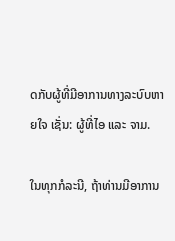ດກັບຜູ້ທີ່ມີອາການທາງລະບົບຫາຍໃຈ ເຊັ່ນ: ຜູ້ທີ່ໄອ ແລະ ຈາມ.

ໃນທຸກກໍລະນີ, ຖ້າທ່ານມີອາການ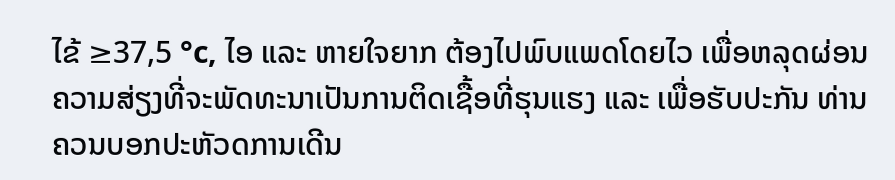ໄຂ້ ≥37,5 °c, ໄອ ແລະ ຫາຍໃຈຍາກ ຕ້ອງໄປພົບແພດໂດຍໄວ ເພື່ອຫລຸດຜ່ອນຄວາມສ່ຽງທີ່ຈະພັດທະນາເປັນການຕິດເຊື້ອທີ່ຮຸນແຮງ ແລະ ເພື່ອຮັບປະກັນ ທ່ານຄວນບອກປະຫັວດການເດີນ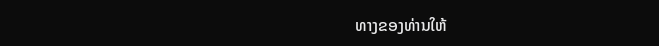ທາງຂອງທ່ານໃຫ້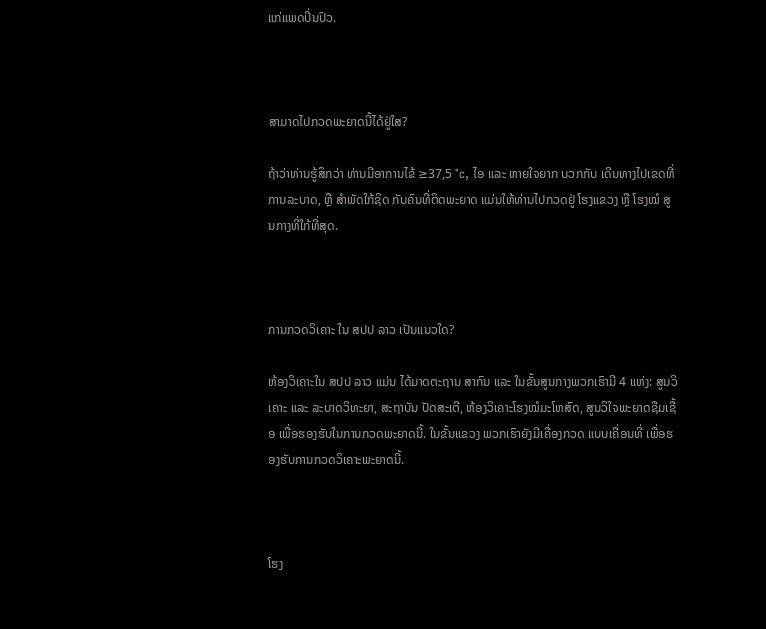ແກ່ແພດປິ່ນປົວ.



ສາມາດໄປກວດພະຍາດນີ້ໄດ້ຢູ່ໃສ?

ຖ້າວ່າທ່ານຮູ້ສຶກວ່າ ທ່ານມີອາການໄຂ້ ≥37,5 °c, ໄອ ແລະ ຫາຍໃຈຍາກ ບວກກັບ ເດີນທາງໄປເຂດທີ່ການລະບາດ, ຫຼື ສຳພັດໃກ້ຊິດ ກັບຄົນທີ່ຕິດພະຍາດ ແມ່ນໃຫ້ທ່ານໄປກວດຢູ່ ໂຮງແຂວງ ຫຼື ໂຮງໝໍ ສູນກາງທີ່ໃກ້ທີ່ສຸດ.



ການກວດວິເຄາະ ໃນ ສປປ ລາວ ເປັນແນວໃດ?

ຫ້ອງວິເຄາະໃນ ສປປ ລາວ ແມ່ນ ໄດ້ມາດຕະຖານ ສາກົນ ແລະ ໃນຂັ້ນສູນກາງພວກເຮົາມີ 4 ແຫ່ງ: ສູນວິເຄາະ ແລະ ລະບາດວິທະຍາ, ສະຖາບັນ ປັດສະເຕີ, ຫ້ອງວິເຄາະໂຮງໝໍມະໂຫສົດ, ສູນວິໃຈພະຍາດຊືມເຊື້ອ ເພື່ອຮອງຮັບໃນການກວດພະຍາດນີ້. ໃນຂັ້ນແຂວງ ພວກເຮົາຍັງມີເຄື່ອງກວດ ແບບເຄື່ອນທີ່ ເພື່ອຮອງຮັບການກວດວິເຄາະພະຍາດນີ້.



ໂຮງ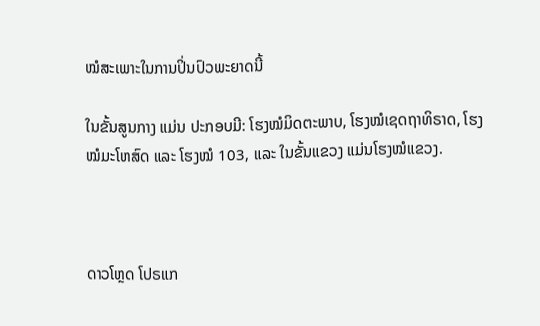ໝໍສະເພາະໃນການປິ່ນປົວພະຍາດນີ້

ໃນຂັ້ນສູນກາງ ແມ່ນ ປະກອບມີ: ໂຮງໝໍມິດຕະພາບ, ໂຮງໝໍເຊດຖາທິຣາດ, ໂຮງໝໍມະໂຫສົດ ແລະ ໂຮງໝໍ 103, ແລະ ໃນຂັ້ນແຂວງ ແມ່ນໂຮງໝໍແຂວງ.



ດາວໂຫຼດ ໂປຣແກ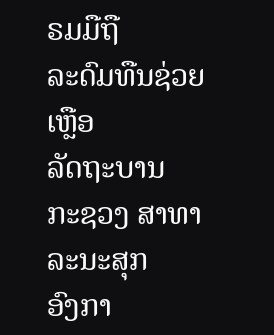ຣມມືຖື
ລະດົມທືນຊ່ວຍເຫຼືອ
ລັດຖະບານ
ກະຊວງ ສາທາລະນະສຸກ
ອົງກາ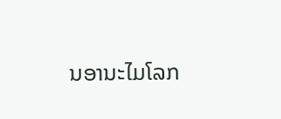ນອານະໄມໂລກ